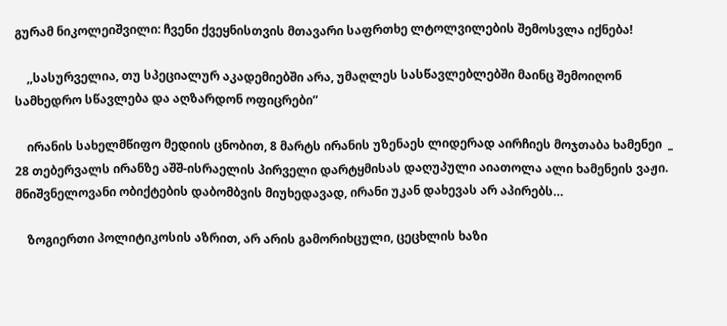გურამ ნიკოლეიშვილი: ჩვენი ქვეყნისთვის მთავარი საფრთხე ლტოლვილების შემოსვლა იქნება!

    ,,სასურველია, თუ სპეციალურ აკადემიებში არა, უმაღლეს სასწავლებლებში მაინც შემოიღონ სამხედრო სწავლება და აღზარდონ ოფიცრები”

    ირანის სახელმწიფო მედიის ცნობით, 8 მარტს ირანის უზენაეს ლიდერად აირჩიეს მოჯთაბა ხამენეი  _ 28 თებერვალს ირანზე აშშ-ისრაელის პირველი დარტყმისას დაღუპული აიათოლა ალი ხამენეის ვაჟი. მნიშვნელოვანი ობიქტების დაბომბვის მიუხედავად, ირანი უკან დახევას არ აპირებს…

    ზოგიერთი პოლიტიკოსის აზრით, არ არის გამორიხცული, ცეცხლის ხაზი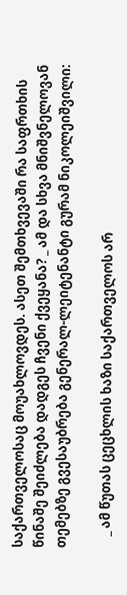საქართველოსაც მოუახლოვდეს. ასეთ შემთხვევაში რა საფრთხის წინაშე შეიძლება დადგეს ჩვენი ქვეყანა? _ ამ და სხვა მნიშვნელოვან თემებზე გვესაუბრება გენერალ-ლეიტენანტი გურამ ნიკოლეიშვილი:

    _ ამ წუთას ცეცხლის ხაზი საქართველოს არ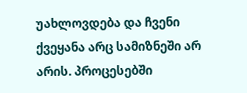უახლოვდება და ჩვენი ქვეყანა არც სამიზნეში არ არის. პროცესებში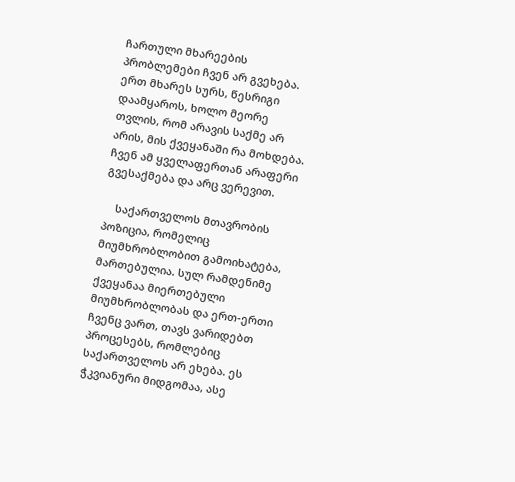ჩართული მხარეების პრობლემები ჩვენ არ გვეხება. ერთ მხარეს სურს, წესრიგი დაამყაროს, ხოლო მეორე თვლის, რომ არავის საქმე არ არის, მის ქვეყანაში რა მოხდება. ჩვენ ამ ყველაფერთან არაფერი გვესაქმება და არც ვერევით.

    საქართველოს მთავრობის პოზიცია, რომელიც მიუმხრობლობით გამოიხატება, მართებულია. სულ რამდენიმე ქვეყანაა მიერთებული მიუმხრობლობას და ერთ-ერთი ჩვენც ვართ, თავს ვარიდებთ პროცესებს, რომლებიც საქართველოს არ ეხება. ეს ჭკვიანური მიდგომაა, ასე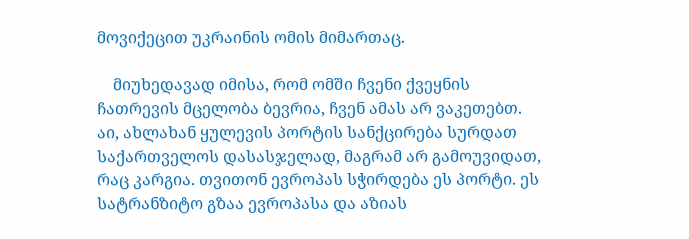მოვიქეცით უკრაინის ომის მიმართაც.

    მიუხედავად იმისა, რომ ომში ჩვენი ქვეყნის ჩათრევის მცელობა ბევრია, ჩვენ ამას არ ვაკეთებთ. აი, ახლახან ყულევის პორტის სანქცირება სურდათ საქართველოს დასასჯელად, მაგრამ არ გამოუვიდათ, რაც კარგია. თვითონ ევროპას სჭირდება ეს პორტი. ეს სატრანზიტო გზაა ევროპასა და აზიას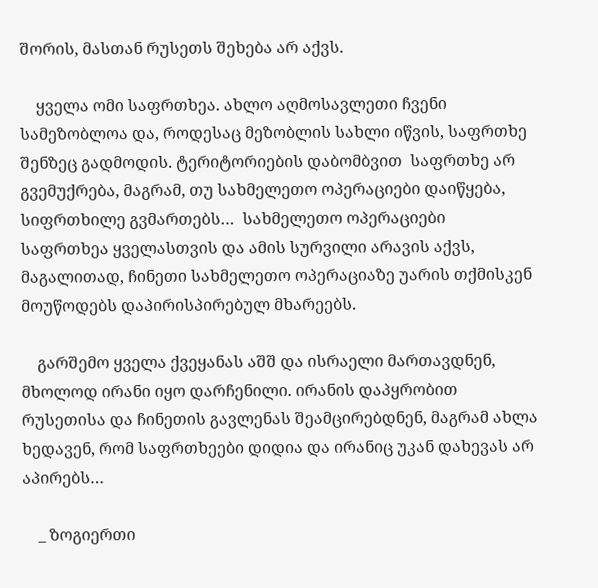შორის, მასთან რუსეთს შეხება არ აქვს.

    ყველა ომი საფრთხეა. ახლო აღმოსავლეთი ჩვენი სამეზობლოა და, როდესაც მეზობლის სახლი იწვის, საფრთხე შენზეც გადმოდის. ტერიტორიების დაბომბვით  საფრთხე არ გვემუქრება, მაგრამ, თუ სახმელეთო ოპერაციები დაიწყება, სიფრთხილე გვმართებს…  სახმელეთო ოპერაციები საფრთხეა ყველასთვის და ამის სურვილი არავის აქვს, მაგალითად, ჩინეთი სახმელეთო ოპერაციაზე უარის თქმისკენ მოუწოდებს დაპირისპირებულ მხარეებს.

    გარშემო ყველა ქვეყანას აშშ და ისრაელი მართავდნენ, მხოლოდ ირანი იყო დარჩენილი. ირანის დაპყრობით რუსეთისა და ჩინეთის გავლენას შეამცირებდნენ, მაგრამ ახლა ხედავენ, რომ საფრთხეები დიდია და ირანიც უკან დახევას არ აპირებს…

    _ ზოგიერთი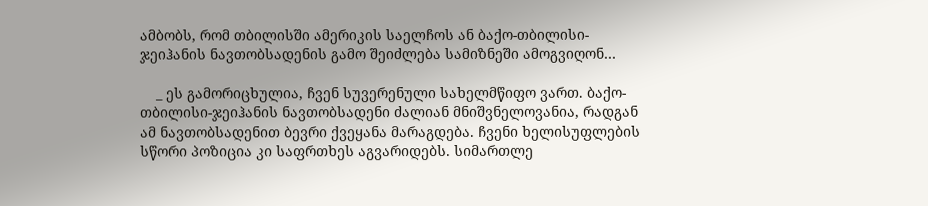ამბობს, რომ თბილისში ამერიკის საელჩოს ან ბაქო-თბილისი-ჯეიჰანის ნავთობსადენის გამო შეიძლება სამიზნეში ამოგვიღონ…

    _ ეს გამორიცხულია, ჩვენ სუვერენული სახელმწიფო ვართ. ბაქო-თბილისი-ჯეიჰანის ნავთობსადენი ძალიან მნიშვნელოვანია, რადგან ამ ნავთობსადენით ბევრი ქვეყანა მარაგდება. ჩვენი ხელისუფლების სწორი პოზიცია კი საფრთხეს აგვარიდებს. სიმართლე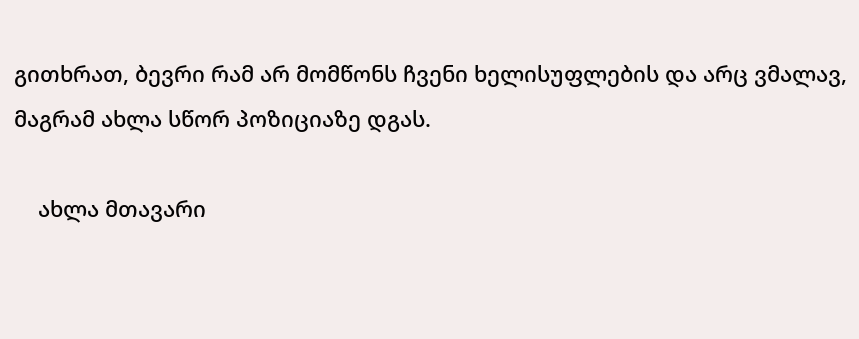გითხრათ, ბევრი რამ არ მომწონს ჩვენი ხელისუფლების და არც ვმალავ, მაგრამ ახლა სწორ პოზიციაზე დგას.

    ახლა მთავარი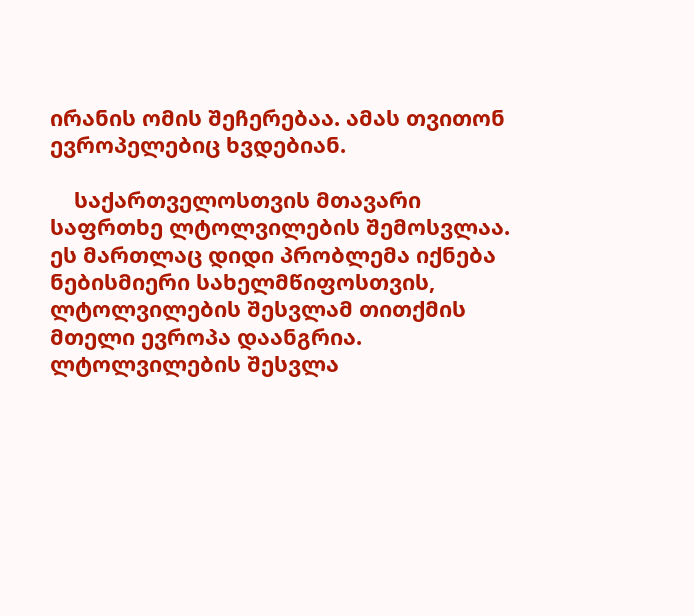ირანის ომის შეჩერებაა. ამას თვითონ ევროპელებიც ხვდებიან.

    საქართველოსთვის მთავარი საფრთხე ლტოლვილების შემოსვლაა. ეს მართლაც დიდი პრობლემა იქნება ნებისმიერი სახელმწიფოსთვის, ლტოლვილების შესვლამ თითქმის მთელი ევროპა დაანგრია. ლტოლვილების შესვლა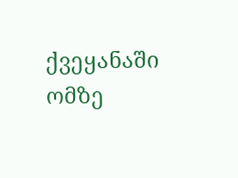ქვეყანაში ომზე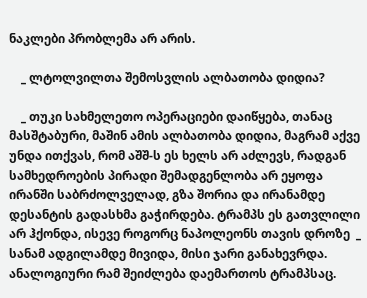ნაკლები პრობლემა არ არის.

    _ ლტოლვილთა შემოსვლის ალბათობა დიდია?

    _ თუკი სახმელეთო ოპერაციები დაიწყება, თანაც მასშტაბური, მაშინ ამის ალბათობა დიდია, მაგრამ აქვე უნდა ითქვას, რომ აშშ-ს ეს ხელს არ აძლევს, რადგან სამხედროების პირადი შემადგენლობა არ ეყოფა ირანში საბრძოლველად, გზა შორია და ირანამდე დესანტის გადასხმა გაჭირდება. ტრამპს ეს გათვლილი არ ჰქონდა, ისევე როგორც ნაპოლეონს თავის დროზე  _ სანამ ადგილამდე მივიდა, მისი ჯარი განახევრდა. ანალოგიური რამ შეიძლება დაემართოს ტრამპსაც.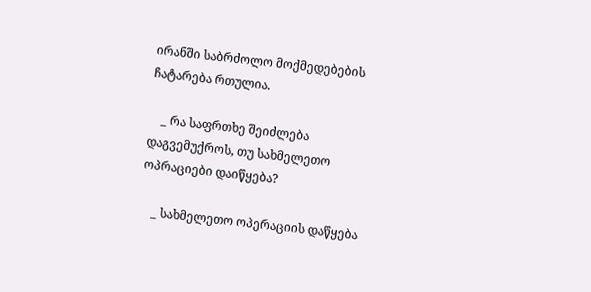ირანში საბრძოლო მოქმედებების ჩატარება რთულია.

    _ რა საფრთხე შეიძლება დაგვემუქროს, თუ სახმელეთო ოპრაციები დაიწყება?

    _ სახმელეთო ოპერაციის დაწყება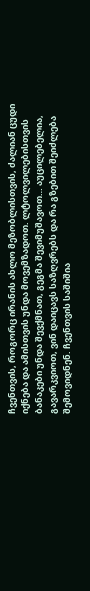ჩვენთვის, როგორც ირანის ახლო მეზობლისთვის, ძალიან ცუდი იქნება და ამისთვის უნდა მოვემზადოთ. ლტოლვილებისთვის ბანაკები უნდა შევქმნათ, გეგმა შევიმუშავოთ… აუცილებელია, გავარკვიოთ, ვინ დაიცავს საზღვრებს და რა გზებით შეიძლება შემოვიდნენ. ჩვენთვის საშიშია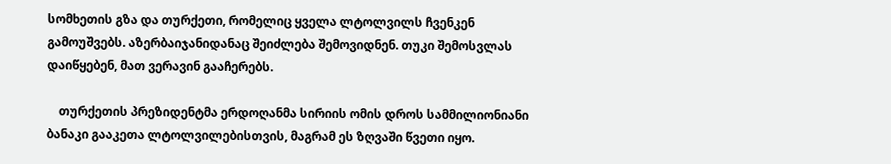სომხეთის გზა და თურქეთი, რომელიც ყველა ლტოლვილს ჩვენკენ გამოუშვებს. აზერბაიჯანიდანაც შეიძლება შემოვიდნენ. თუკი შემოსვლას დაიწყებენ, მათ ვერავინ გააჩერებს.

    თურქეთის პრეზიდენტმა ერდოღანმა სირიის ომის დროს სამმილიონიანი ბანაკი გააკეთა ლტოლვილებისთვის, მაგრამ ეს ზღვაში წვეთი იყო.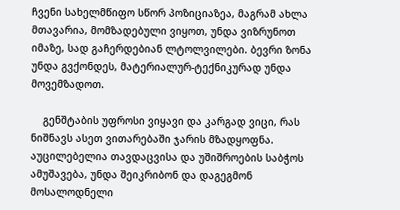ჩვენი სახელმწიფო სწორ პოზიციაზეა, მაგრამ ახლა მთავარია, მომზადებული ვიყოთ, უნდა ვიზრუნოთ იმაზე, სად გაჩერდებიან ლტოლვილები. ბევრი ზონა უნდა გვქონდეს, მატერიალურ-ტექნიკურად უნდა  მოვემზადოთ.

    გენშტაბის უფროსი ვიყავი და კარგად ვიცი, რას ნიშნავს ასეთ ვითარებაში ჯარის მზადყოფნა. აუცილებელია თავდაცვისა და უშიშროების საბჭოს ამუშავება, უნდა შეიკრიბონ და დაგეგმონ მოსალოდნელი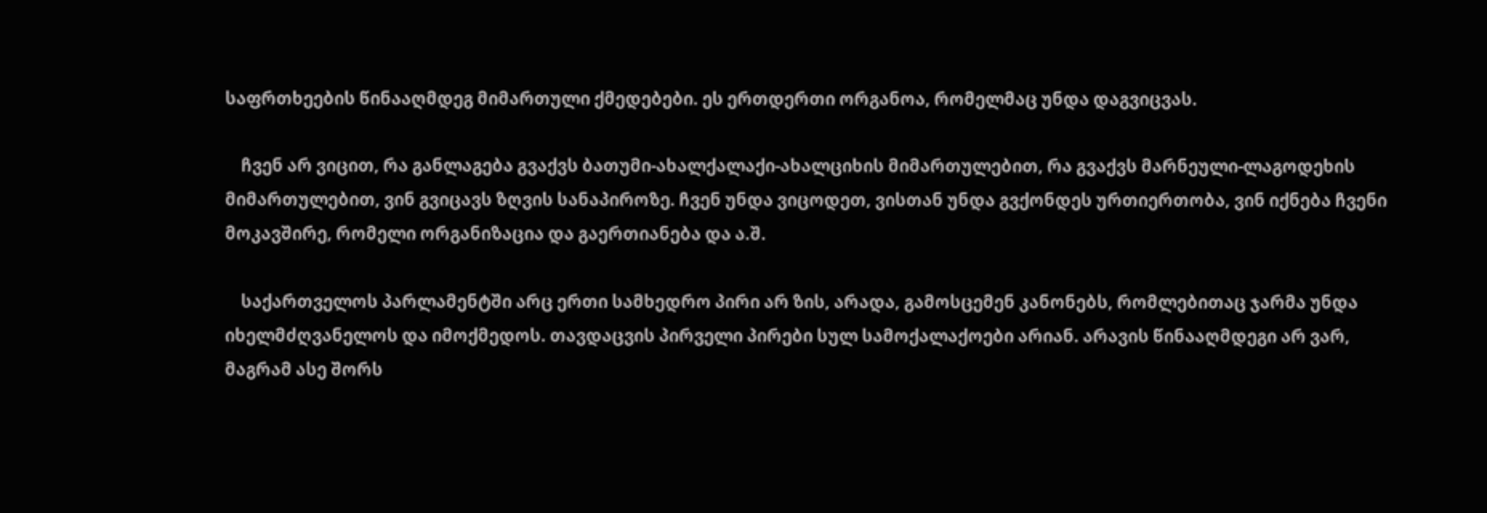საფრთხეების წინააღმდეგ მიმართული ქმედებები. ეს ერთდერთი ორგანოა, რომელმაც უნდა დაგვიცვას.

    ჩვენ არ ვიცით, რა განლაგება გვაქვს ბათუმი-ახალქალაქი-ახალციხის მიმართულებით, რა გვაქვს მარნეული-ლაგოდეხის მიმართულებით, ვინ გვიცავს ზღვის სანაპიროზე. ჩვენ უნდა ვიცოდეთ, ვისთან უნდა გვქონდეს ურთიერთობა, ვინ იქნება ჩვენი მოკავშირე, რომელი ორგანიზაცია და გაერთიანება და ა.შ.

    საქართველოს პარლამენტში არც ერთი სამხედრო პირი არ ზის, არადა, გამოსცემენ კანონებს, რომლებითაც ჯარმა უნდა იხელმძღვანელოს და იმოქმედოს. თავდაცვის პირველი პირები სულ სამოქალაქოები არიან. არავის წინააღმდეგი არ ვარ, მაგრამ ასე შორს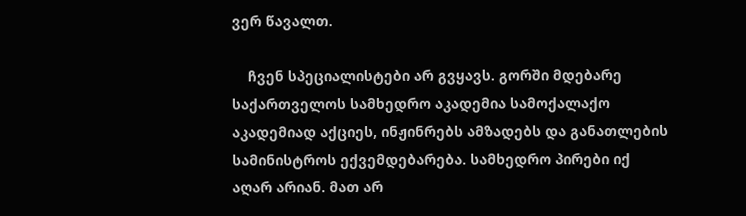ვერ წავალთ.

    ჩვენ სპეციალისტები არ გვყავს. გორში მდებარე საქართველოს სამხედრო აკადემია სამოქალაქო აკადემიად აქციეს, ინჟინრებს ამზადებს და განათლების სამინისტროს ექვემდებარება. სამხედრო პირები იქ აღარ არიან. მათ არ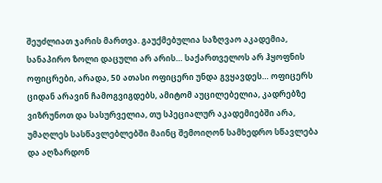შეუძლიათ ჯარის მართვა. გაუქმებულია საზღვაო აკადემია, სანაპირო ზოლი დაცული არ არის… საქართველოს არ ჰყოფნის ოფიცრები, არადა, 50 ათასი ოფიცერი უნდა გვყავდეს… ოფიცერს ციდან არავინ ჩამოგვიგდებს, ამიტომ აუცილებელია, კადრებზე  ვიზრუნოთ და სასურველია, თუ სპეციალურ აკადემიებში არა, უმაღლეს სასწავლებლებში მაინც შემოიღონ სამხედრო სწავლება და აღზარდონ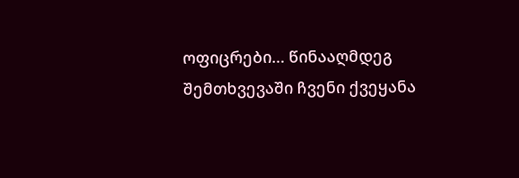ოფიცრები… წინააღმდეგ შემთხვევაში ჩვენი ქვეყანა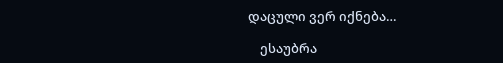დაცული ვერ იქნება…

    ესაუბრა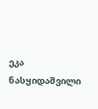ეკა ნასყიდაშვილი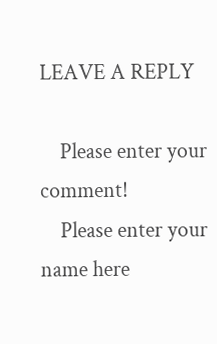LEAVE A REPLY

    Please enter your comment!
    Please enter your name here